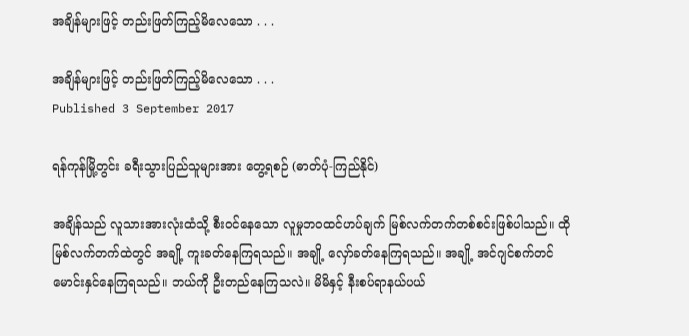အချိန်များဖြင့် တည်းဖြတ်ကြည့်မိလေသော . . .

အချိန်များဖြင့် တည်းဖြတ်ကြည့်မိလေသော . . .
Published 3 September 2017

ရန်ကုန်မြို့တွင်း ခရီးသွားပြည်သူများအား တွေ့ရစဉ် (ဓာတ်ပုံ-ကြည်နိုင်)

အချိန်သည် လူသားအားလုံးထံသို့ စီးဝင်နေသော လူမှုဘဝထင်ဟပ်ချက် မြစ်လက်တက်တစ်စင်းဖြစ်ပါသည်။ ထို မြစ်လက်တက်ထဲတွင် အချို့ ကူးခတ်နေကြရသည်။ အချို့ လှော်ခတ်နေကြရသည်။ အချို့ အင်ဂျင်စက်တင် မောင်းနှင်နေကြရသည်။ ဘယ်ကို ဦးတည်နေကြသလဲ။ မိမိနှင့် နီးစပ်ရာနယ်ပယ်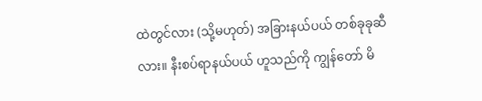ထဲတွင်လား (သို့မဟုတ်) အခြားနယ်ပယ် တစ်ခုခုဆီလား။ နီးစပ်ရာနယ်ပယ် ဟူသည်ကို ကျွန်တော် မိ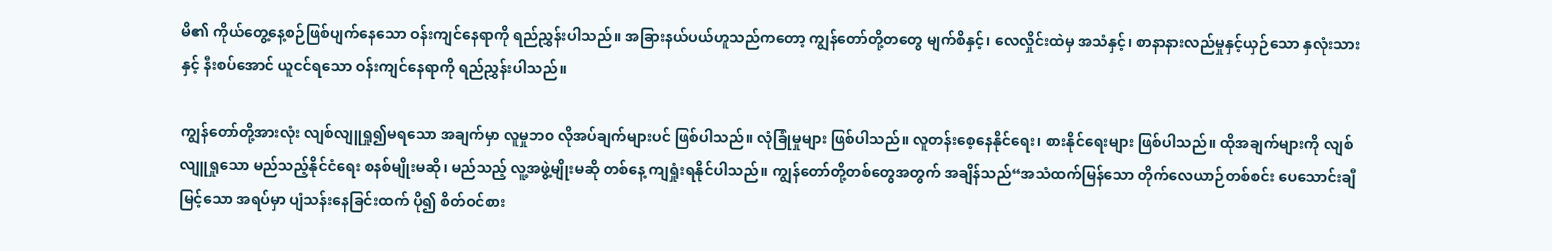မိ၏ ကိုယ်တွေ့နေ့စဉ်ဖြစ်ပျက်နေသော ဝန်းကျင်နေရာကို ရည်ညွှန်းပါသည်။ အခြားနယ်ပယ်ဟူသည်ကတော့ ကျွန်တော်တို့တတွေ မျက်စိနှင့်၊ လေလှိုင်းထဲမှ အသံနှင့်၊ စာနာနားလည်မှုနှင့်ယှဉ်သော နှလုံးသားနှင့် နီးစပ်အောင် ယူငင်ရသော ဝန်းကျင်နေရာကို ရည်ညွှန်းပါသည်။

ကျွန်တော်တို့အားလုံး လျစ်လျူရှု၍မရသော အချက်မှာ လူမှုဘ၀ လိုအပ်ချက်များပင် ဖြစ်ပါသည်။ လုံခြုံမှုများ ဖြစ်ပါသည်။ လူတန်းစေ့နေနိုင်ရေး၊ စားနိုင်ရေးများ ဖြစ်ပါသည်။ ထိုအချက်များကို လျစ်လျူရှုသော မည်သည့်နိုင်ငံရေး စနစ်မျိုးမဆို၊ မည်သည့် လူ့အဖွဲ့မျိုးမဆို တစ်နေ့ ကျရှုံးရနိုင်ပါသည်။ ကျွန်တော်တို့တစ်တွေအတွက် အချိန်သည်“အသံထက်မြန်သော တိုက်လေယာဉ်တစ်စင်း ပေသောင်းချီမြင့်သော အရပ်မှာ ပျံသန်းနေခြင်းထက် ပို၍ စိတ်ဝင်စား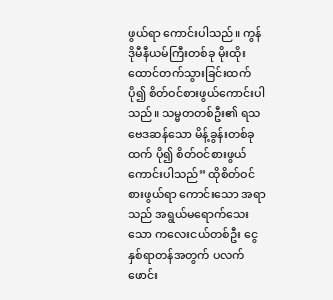ဖွယ်ရာ ကောင်းပါသည်။ ကွန်ဒိုမီနီယမ်ကြီးတစ်ခု မိုးထိုးထောင်တက်သွားခြင်းထက် ပို၍ စိတ်ဝင်စားဖွယ်ကောင်းပါသည်။ သမ္မတတစ်ဦး၏ ရသဗေဒဆန်သော မိန့်ခွန်းတစ်ခုထက် ပို၍ စိတ်ဝင်စားဖွယ် ကောင်းပါသည်” ထိုစိတ်ဝင်စားဖွယ်ရာ ကောင်းသော အရာသည် အရွယ်မရောက်သေးသော ကလေးငယ်တစ်ဦး ငွေနှစ်ရာတန်အတွက် ပလက်ဖောင်း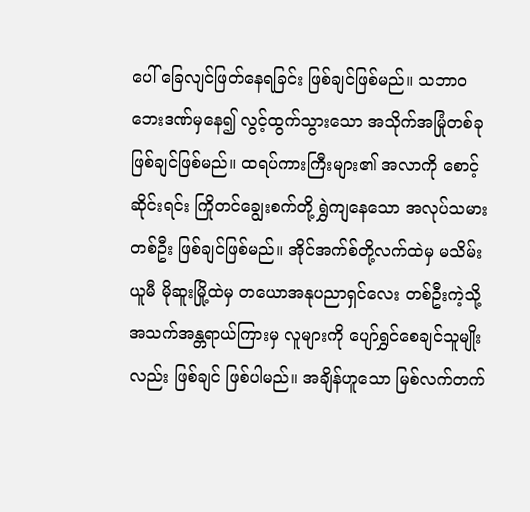ပေါ် ခြေလျင်ဖြတ်နေရခြင်း ဖြစ်ချင်ဖြစ်မည်။ သဘာဝဘေးဒဏ်မှနေ၍ လွင့်ထွက်သွားသော အသိုက်အမြုံတစ်ခု ဖြစ်ချင်ဖြစ်မည်။ ထရပ်ကားကြီးများ၏ အလာကို စောင့်ဆိုင်းရင်း ကြိုတင်ချွေးစက်တို့ ရွှဲကျနေသော အလုပ်သမားတစ်ဦး ဖြစ်ချင်ဖြစ်မည်။ အိုင်အက်စ်တို့လက်ထဲမှ မသိမ်းယူမီ မိုဆူးမြို့ထဲမှ တယောအနုပညာရှင်လေး တစ်ဦးကဲ့သို့ အသက်အန္တရာယ်ကြားမှ လူများကို ပျော်ရွှင်စေချင်သူမျိုးလည်း ဖြစ်ချင် ဖြစ်ပါမည်။ အချိန်ဟူသော မြစ်လက်တက်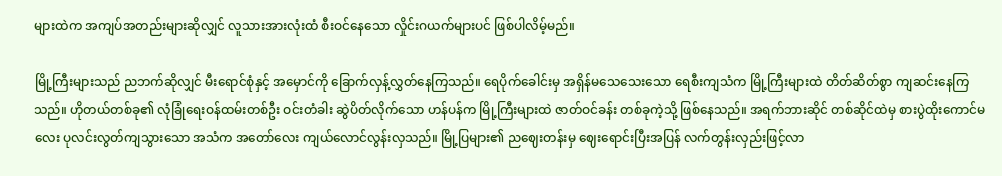များထဲက အကျပ်အတည်းများဆိုလျှင် လူသားအားလုံးထံ စီးဝင်နေသော လှိုင်းဂယက်များပင် ဖြစ်ပါလိမ့်မည်။

မြို့ကြီးများသည် ညဘက်ဆိုလျှင် မီးရောင်စုံနှင့် အမှောင်ကို ခြောက်လှန့်လွှတ်နေကြသည်။ ရေပိုက်ခေါင်းမှ အရှိန်မသေသေးသော ရေစီးကျသံက မြို့ကြီးများထဲ တိတ်ဆိတ်စွာ ကျဆင်းနေကြသည်။ ဟိုတယ်တစ်ခု၏ လုံခြုံရေးဝန်ထမ်းတစ်ဦး ဝင်းတံခါး ဆွဲပိတ်လိုက်သော ဟန်ပန်က မြို့ကြီးများထဲ ဇာတ်ဝင်ခန်း တစ်ခုကဲ့သို့ ဖြစ်နေသည်။ အရက်ဘားဆိုင် တစ်ဆိုင်ထဲမှ စားပွဲထိုးကောင်မလေး ပုလင်းလွတ်ကျသွားသော အသံက အတော်လေး ကျယ်လောင်လွန်းလှသည်။ မြို့ပြများ၏ ညဈေးတန်းမှ ဈေးရောင်းပြီးအပြန် လက်တွန်းလှည်းဖြင့်လာ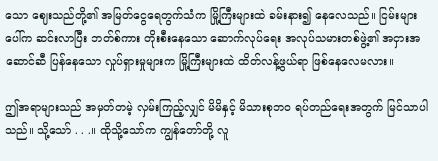သော ဈေးသည်တို့၏ အမြတ်ငွေရေတွက်သံက မြို့ကြီးများထဲ ခမ်းနား၍ နေလေသည်။ ငြမ်းများပေါ်က ဆင်းလာပြီး ဘတ်စ်ကား တိုးစီးနေသော ဆောက်လုပ်ရေး အလုပ်သမားတစ်ဖွဲ့၏ အငှားအဆောင်ဆီ ပြန်နေသော လှုပ်ရှားမှုများက မြို့ကြီးများထဲ ထိတ်လန့်ဖွယ်ရာ ဖြစ်နေလေမလား။

ဤအရာများသည် အမှတ်တမဲ့ လှမ်းကြည့်လျှင် မိမိနှင့် မိသားစုဘ၀ ရပ်တည်ရေးအတွက် မြင်သာပါသည်။ သို့သော် . . .။ ထိုသို့သော်က ကျွန်တော်တို့ လူ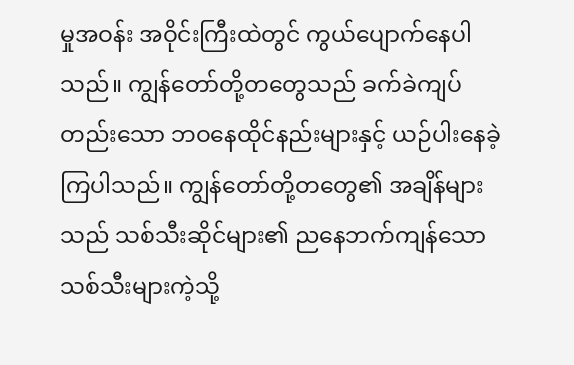မှုအဝန်း အဝိုင်းကြီးထဲတွင် ကွယ်ပျောက်နေပါသည်။ ကျွန်တော်တို့တတွေသည် ခက်ခဲကျပ်တည်းသော ဘဝနေထိုင်နည်းများနှင့် ယဉ်ပါးနေခဲ့ကြပါသည်။ ကျွန်တော်တို့တတွေ၏ အချိန်များသည် သစ်သီးဆိုင်များ၏ ညနေဘက်ကျန်သော သစ်သီးများကဲ့သို့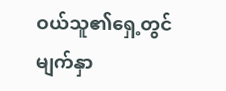ဝယ်သူ၏ရှေ့တွင် မျက်နှာ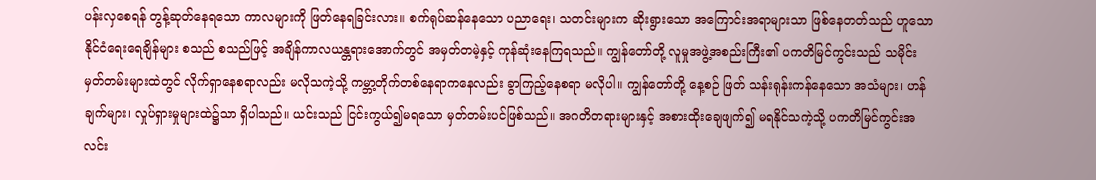ပန်းလှစေရန် တွန့်ဆုတ်နေရသော ကာလများကို ဖြတ်နေရခြင်းလား။ စက်ရုပ်ဆန်နေသော ပညာရေး၊ သတင်းများက ဆိုးရွားသော အကြောင်းအရာများသာ ဖြစ်နေတတ်သည် ဟူသော နိုင်ငံရေးရေချိန်များ စသည် စသည်ဖြင့် အချိန်ကာလယန္တရားအောက်တွင် အမှတ်တမဲ့နှင့် ကုန်ဆုံးနေကြရသည်။ ကျွန်တော်တို့ လူမှုအဖွဲ့အစည်းကြီး၏ ပကတိမြင်ကွင်းသည် သမိုင်းမှတ်တမ်းများထဲတွင် လိုက်ရှာနေစရာလည်း မလိုသကဲ့သို့ ကမ္ဘာ့တိုက်တစ်နေရာကနေလည်း ခွာကြည့်နေစရာ မလိုပါ။ ကျွန်တော်တို့ နေ့စဉ် ဖြတ် သန်းရုန်းကန်နေသော အသံများ၊ ဟန်ချက်များ၊ လှုပ်ရှားမှုများထဲ၌သာ ရှိပါသည်။ ယင်းသည် ငြင်းကွယ်၍မရသော မှတ်တမ်းပင်ဖြစ်သည်။ အဂတိတရားများနှင့် အစားထိုးချေဖျက်၍ မရနိုင်သကဲ့သို့ ပကတိမြင်ကွင်းအလင်း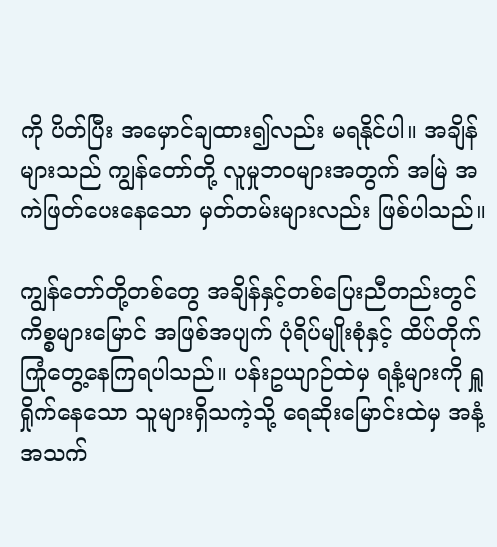ကို ပိတ်ပြီး အမှောင်ချထား၍လည်း မရနိုင်ပါ။ အချိန်များသည် ကျွန်တော်တို့ လူမှုဘဝများအတွက် အမြဲ အကဲဖြတ်ပေးနေသော မှတ်တမ်းများလည်း ဖြစ်ပါသည်။

ကျွန်တော်တို့တစ်တွေ အချိန်နှင့်တစ်ပြေးညီတည်းတွင် ကိစ္စများမြောင် အဖြစ်အပျက် ပုံရိပ်မျိုးစုံနှင့် ထိပ်တိုက်ကြုံတွေ့နေကြရပါသည်။ ပန်းဥယျာဉ်ထဲမှ ရနံ့များကို ရှူရှိုက်နေသော သူများရှိသကဲ့သို့ ရေဆိုးမြောင်းထဲမှ အနံ့အသက်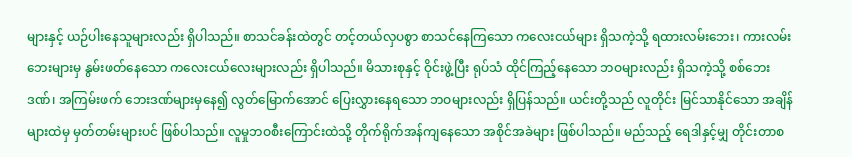များနှင့် ယဉ်ပါးနေသူများလည်း ရှိပါသည်။ စာသင်ခန်းထဲတွင် တင့်တယ်လှပစွာ စာသင်နေကြသော ကလေးငယ်များ ရှိသကဲ့သို့ ရထားလမ်းဘေး၊ ကားလမ်းဘေးများမှ နွမ်းဖတ်နေသော ကလေးငယ်လေးများလည်း ရှိပါသည်။ မိသားစုနှင့် ဝိုင်းဖွဲ့ပြီး ရုပ်သံ ထိုင်ကြည့်နေသော ဘဝများလည်း ရှိသကဲ့သို့ စစ်ဘေးဒဏ်၊ အကြမ်းဖက် ဘေးဒဏ်များမှနေ၍ လွတ်မြောက်အောင် ပြေးလွှားနေရသော ဘဝများလည်း ရှိပြန်သည်။ ယင်းတို့သည် လူတိုင်း မြင်သာနိုင်သော အချိန်များထဲမှ မှတ်တမ်းများပင် ဖြစ်ပါသည်။ လူမှုဘဝစီးကြောင်းထဲသို့ တိုက်ရိုက်အန်ကျနေသော အစိုင်အခဲများ ဖြစ်ပါသည်။ မည်သည့် ရေဒါနှင့်မျှ တိုင်းတာစ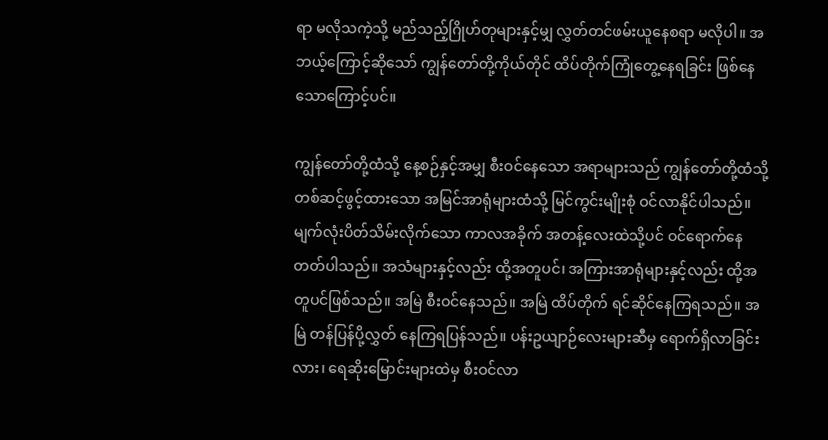ရာ မလိုသကဲ့သို့ မည်သည့်ဂြိုဟ်တုများနှင့်မျှ လွှတ်တင်ဖမ်းယူနေစရာ မလိုပါ။ အဘယ့်ကြောင့်ဆိုသော် ကျွန်တော်တို့ကိုယ်တိုင် ထိပ်တိုက်ကြုံတွေ့နေရခြင်း ဖြစ်နေသောကြောင့်ပင်။

ကျွန်တော်တို့ထံသို့ နေ့စဉ်နှင့်အမျှ စီးဝင်နေသော အရာများသည် ကျွန်တော်တို့ထံသို့ တစ်ဆင့်ဖွင့်ထားသော အမြင်အာရုံများထံသို့ မြင်ကွင်းမျိုးစုံ ဝင်လာနိုင်ပါသည်။ မျက်လုံးပိတ်သိမ်းလိုက်သော ကာလအခိုက် အတန့်လေးထဲသို့ပင် ဝင်ရောက်နေတတ်ပါသည်။ အသံများနှင့်လည်း ထို့အတူပင်၊ အကြားအာရုံများနှင့်လည်း ထို့အတူပင်ဖြစ်သည်။ အမြဲ စီးဝင်နေသည်။ အမြဲ ထိပ်တိုက် ရင်ဆိုင်နေကြရသည်။ အမြဲ တန်ပြန်ပို့လွှတ် နေကြရပြန်သည်။ ပန်းဥယျာဉ်လေးများဆီမှ ရောက်ရှိလာခြင်းလား၊ ရေဆိုးမြောင်းများထဲမှ စီးဝင်လာ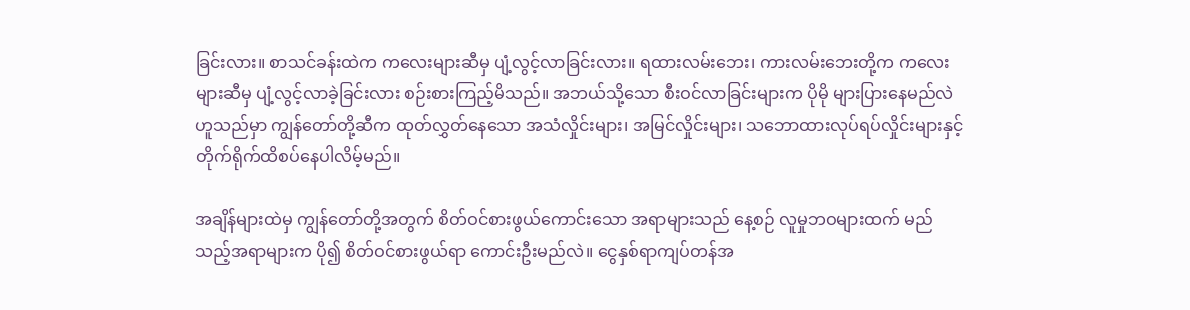ခြင်းလား။ စာသင်ခန်းထဲက ကလေးများဆီမှ ပျံ့လွင့်လာခြင်းလား။ ရထားလမ်းဘေး၊ ကားလမ်းဘေးတို့က ကလေးများဆီမှ ပျံ့လွင့်လာခဲ့ခြင်းလား စဉ်းစားကြည့်မိသည်။ အဘယ်သို့သော စီးဝင်လာခြင်းများက ပိုမို များပြားနေမည်လဲဟူသည်မှာ ကျွန်တော်တို့ဆီက ထုတ်လွှတ်နေသော အသံလှိုင်းများ၊ အမြင်လှိုင်းများ၊ သဘောထားလုပ်ရပ်လှိုင်းများနှင့် တိုက်ရိုက်ထိစပ်နေပါလိမ့်မည်။

အချိန်များထဲမှ ကျွန်တော်တို့အတွက် စိတ်ဝင်စားဖွယ်ကောင်းသော အရာများသည် နေ့စဉ် လူမှုဘဝများထက် မည်သည့်အရာများက ပို၍ စိတ်ဝင်စားဖွယ်ရာ ကောင်းဦးမည်လဲ။ ငွေနှစ်ရာကျပ်တန်အ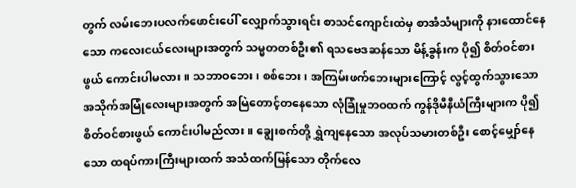တွက် လမ်းဘေးပလက်ဖောင်းပေါ် လျှောက်သွားရင်း စာသင်ကျောင်းထဲမှ စာအံသံများကို နားထောင်နေသော ကလေးငယ်လေးများအတွက် သမ္မတတစ်ဦး၏ ရသဗေဒဆန်သော မိန့်ခွန်းက ပို၍ စိတ်ဝင်စားဖွယ် ကောင်းပါမလား။ သဘာဝဘေး၊ စစ်ဘေး၊ အကြမ်းဖက်ဘေးများကြောင့် လွင့်ထွက်သွားသော အသိုက်အမြုံလေးများအတွက် အမြဲတောင့်တနေသော လုံခြုံမှုဘဝထက် ကွန်ဒိုမီနီယံကြီးများက ပို၍ စိတ်ဝင်စားဖွယ် ကောင်းပါမည်လား။ ချွေးစက်တို့ ရွှဲကျနေသော အလုပ်သမားတစ်ဦး စောင့်မျှော်နေသော ထရပ်ကားကြီးများထက် အသံထက်မြန်သော တိုက်လေ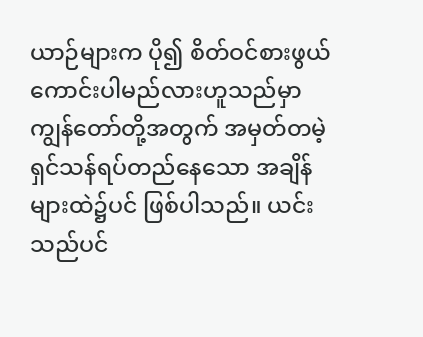ယာဉ်များက ပို၍ စိတ်ဝင်စားဖွယ် ကောင်းပါမည်လားဟူသည်မှာ ကျွန်တော်တို့အတွက် အမှတ်တမဲ့ ရှင်သန်ရပ်တည်နေသော အချိန်များထဲ၌ပင် ဖြစ်ပါသည်။ ယင်းသည်ပင်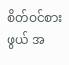စိတ်ဝင်စားဖွယ် အ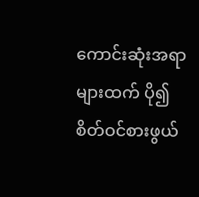ကောင်းဆုံးအရာများထက် ပို၍ စိတ်ဝင်စားဖွယ်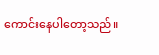ကောင်းနေပါတော့သည်။